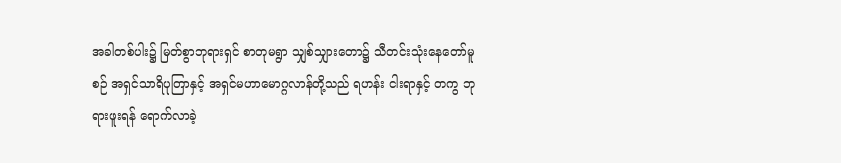အခါတစ်ပါး၌ မြတ်စွာဘုရားရှင် စာတုမရွာ သျှစ်သျှားတော၌ သီတင်းသုံးနေတော်မူစဉ် အရှင်သာရိပုတြာနှင့် အရှင်မဟာမောဂ္ဂလာန်တို့သည် ရဟန်း ငါးရာနှင့် တကွ ဘုရားဖူးရန် ရောက်လာခဲ့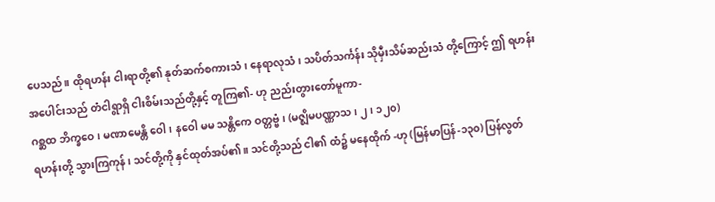ပေသည်။ ထိုရဟန်း ငါးရာတို့၏ နုတ်ဆက်စကားသံ၊ နေရာလုသံ၊ သပိတ်သင်္ကန်း သိုမှီးသိမ်ဆည်းသံ တို့ကြောင့် ဤ ရဟန်းအပေါင်းသည် တံငါရွာရှိ ငါးစိမ်းသည်တို့နှင့် တူကြ၏- ဟု ညည်းတွားတော်မူကာ-
ဂစ္ဆထ ဘိက္ခဝေ၊ မဏာမေန္တိ ဝေါ၊ နဝေါ မမ သန္တိကေ ဝတ္တဗ္ဗံ၊ (မဇ္ဈိမပဏ္ဏာသ၊ ၂၊ ၁၂၀)
ရဟန်းတို့ သွားကြကုန်၊ သင်တို့ကို နှင်ထုတ်အပ်၏။ သင်တို့သည် ငါ၏ ထံ၌ မနေထိုက် -ဟု (မြန်မာပြန်-၁၃၀) ပြန်လွတ်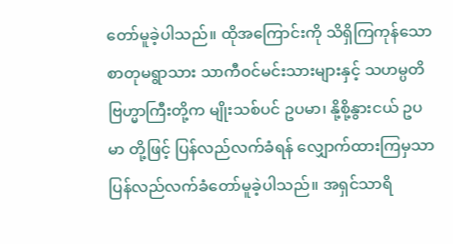တော်မူခဲ့ပါသည်။ ထိုအကြောင်းကို သိရှိကြကုန်သော စာတုမရွာသား သာကီဝင်မင်းသားများနှင့် သဟမ္ပတိဗြဟ္မာကြီးတို့က မျိုးသစ်ပင် ဥပမာ၊ နို့စို့နွားငယ် ဥပမာ တို့ဖြင့် ပြန်လည်လက်ခံရန် လျှောက်ထားကြမှသာ ပြန်လည်လက်ခံတော်မူခဲ့ပါသည်။ အရှင်သာရိ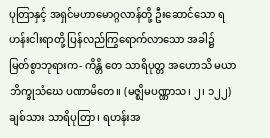ပုတြာနှင့် အရှင်မဟာမောဂ္ဂလာန်တို့ ဦးဆောင်သော ရဟန်းငါးရာတို့ ပြန်လည်ကြွရောက်လာသော အခါ၌
မြတ်စွာဘုရားက- ကိန္တိ တေ သာရိပုတ္တ အဟောသိ မယာ ဘိက္ခုသံဃေ ပဏာမိတေ။ (မဇ္ဈိမပဏ္ဏာသ၊ ၂၊ ၁၂၂)
ချစ်သား သာရိပုတြာ၊ ရဟန်းအ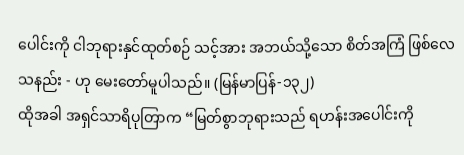ပေါင်းကို ငါဘုရားနှင်ထုတ်စဉ် သင့်အား အဘယ်သို့သော စိတ်အကြံ ဖြစ်လေသနည်း - ဟု မေးတော်မူပါသည်။ (မြန်မာပြန်-၁၃၂)
ထိုအခါ အရှင်သာရိပုတြာက “မြတ်စွာဘုရားသည် ရဟန်းအပေါင်းကို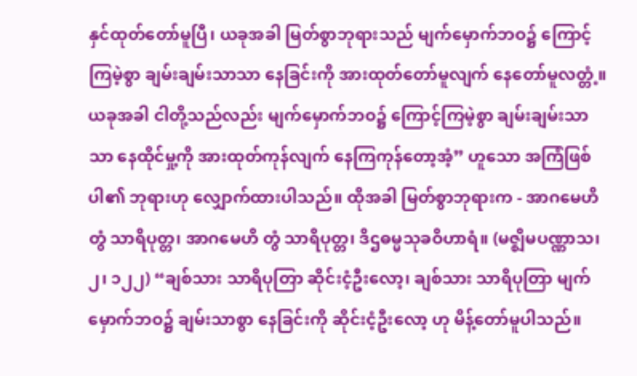နှင်ထုတ်တော်မူပြီ၊ ယခုအခါ မြတ်စွာဘုရားသည် မျက်မှောက်ဘဝ၌ ကြောင့်ကြမဲ့စွာ ချမ်းချမ်းသာသာ နေခြင်းကို အားထုတ်တော်မူလျက် နေတော်မူလတ္တံ့။ ယခုအခါ ငါတို့သည်လည်း မျက်မှောက်ဘဝ၌ ကြောင့်ကြမဲ့စွာ ချမ်းချမ်းသာသာ နေထိုင်မှု့ကို အားထုတ်ကုန်လျက် နေကြကုန်တော့အံ့” ဟူသော အကြံဖြစ်ပါ၏ ဘုရားဟု လျှောက်ထားပါသည်။ ထိုအခါ မြတ်စွာဘုရားက - အာဂမေဟိ တွံ သာရိပုတ္တ၊ အာဂမေဟိ တွံ သာရိပုတ္တ၊ ဒိဌဓမ္မသုခဝိဟာရံ။ (မဇ္ဈိမပဏ္ဏာသ၊ ၂၊ ၁၂၂) “ချစ်သား သာရိပုတြာ ဆိုင်းငံ့ဦးလော့၊ ချစ်သား သာရိပုတြာ မျက်မှောက်ဘဝ၌ ချမ်းသာစွာ နေခြင်းကို ဆိုင်းငံ့ဦးလော့ ဟု မိန့်တော်မူပါသည်။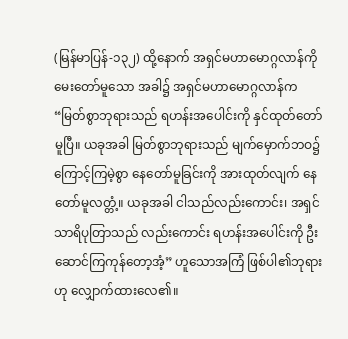(မြန်မာပြန်-၁၃၂) ထို့နောက် အရှင်မဟာမောဂ္ဂလာန်ကို မေးတော်မူသော အခါ၌ အရှင်မဟာမောဂ္ဂလာန်က “မြတ်စွာဘုရားသည် ရဟန်းအပေါင်းကို နှင်ထုတ်တော်မူပြီ။ ယခုအခါ မြတ်စွာဘုရားသည် မျက်မှောက်ဘဝ၌ ကြောင့်ကြမဲ့စွာ နေတော်မူခြင်းကို အားထုတ်လျက် နေတော်မူလတ္တံ့။ ယခုအခါ ငါသည်လည်းကောင်း၊ အရှင်သာရိပုတြာသည် လည်းကောင်း ရဟန်းအပေါင်းကို ဦးဆောင်ကြကုန်တော့အံ့” ဟူသောအကြံ ဖြစ်ပါ၏ဘုရားဟု လျှောက်ထားလေ၏။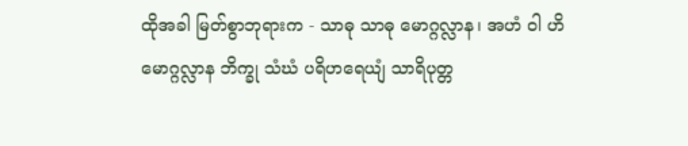ထိုအခါ မြတ်စွာဘုရားက - သာဓု သာဓု မောဂ္ဂလ္လာန၊ အဟံ ဝါ ဟိ မောဂ္ဂလ္လာန ဘိက္ခု သံဃံ ပရိဟရေယျံ သာရိပုတ္တ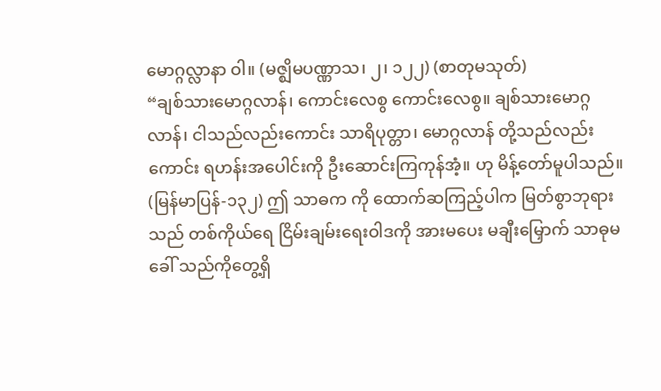မောဂ္ဂလ္လာနာ ဝါ။ (မဇ္ဈိမပဏ္ဏာသ၊ ၂၊ ၁၂၂) (စာတုမသုတ်)
“ချစ်သားမောဂ္ဂလာန်၊ ကောင်းလေစွ ကောင်းလေစွ။ ချစ်သားမောဂ္ဂလာန်၊ ငါသည်လည်းကောင်း သာရိပုတ္တာ၊ မောဂ္ဂလာန် တို့သည်လည်းကောင်း ရဟန်းအပေါင်းကို ဦးဆောင်းကြကုန်အံ့။ ဟု မိန့်တော်မူပါသည်။ (မြန်မာပြန်-၁၃၂) ဤ သာဓက ကို ထောက်ဆကြည့်ပါက မြတ်စွာဘုရားသည် တစ်ကိုယ်ရေ ငြိမ်းချမ်းရေးဝါဒကို အားမပေး မချီးမြှောက် သာဓုမခေါ် သည်ကိုတွေ့ရှိ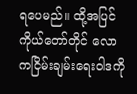ရပေမည်။ ထို့အပြင် ကိုယ်တော်တိုင် လောကငြိမ်းချမ်းရေးဝါဒကို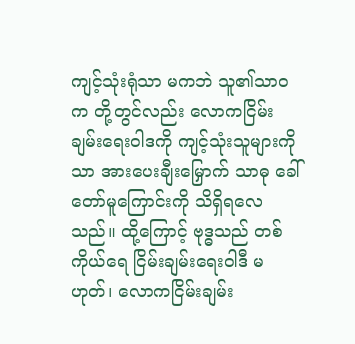ကျင့်သုံးရုံသာ မကဘဲ သူ၏သာဝက တို့တွင်လည်း လောကငြိမ်းချမ်းရေးဝါဒကို ကျင့်သုံးသူများကိုသာ အားပေးချီးမြှောက် သာဓု ခေါ်တော်မူကြောင်းကို သိရှိရလေသည်။ ထို့ကြောင့် ဗုဒ္ဓသည် တစ်ကိုယ်ရေ ငြိမ်းချမ်းရေးဝါဒီ မဟုတ်၊ လောကငြိမ်းချမ်း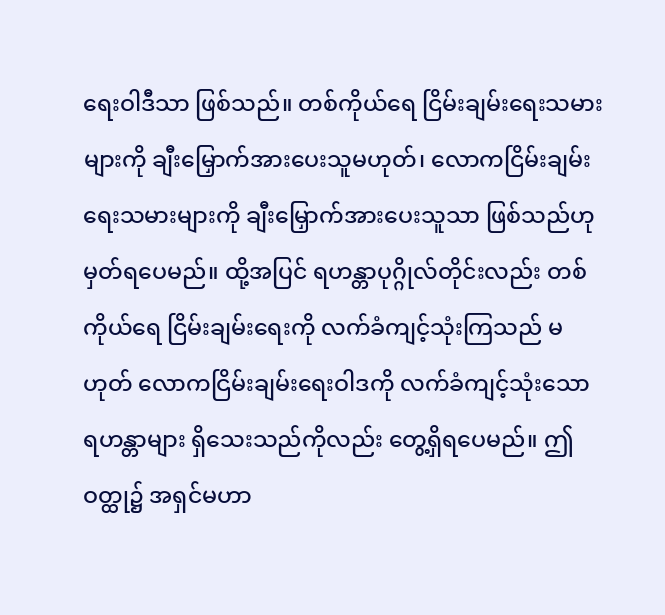ရေးဝါဒီသာ ဖြစ်သည်။ တစ်ကိုယ်ရေ ငြိမ်းချမ်းရေးသမားများကို ချီးမြှောက်အားပေးသူမဟုတ်၊ လောကငြိမ်းချမ်းရေးသမားများကို ချီးမြှောက်အားပေးသူသာ ဖြစ်သည်ဟု မှတ်ရပေမည်။ ထို့အပြင် ရဟန္တာပုဂ္ဂိုလ်တိုင်းလည်း တစ်ကိုယ်ရေ ငြိမ်းချမ်းရေးကို လက်ခံကျင့်သုံးကြသည် မဟုတ် လောကငြိမ်းချမ်းရေးဝါဒကို လက်ခံကျင့်သုံးသော ရဟန္တာများ ရှိသေးသည်ကိုလည်း တွေ့ရှိရပေမည်။ ဤဝတ္ထု၌ အရှင်မဟာ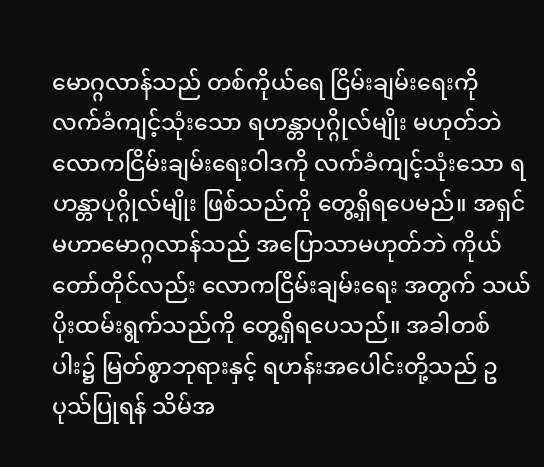မောဂ္ဂလာန်သည် တစ်ကိုယ်ရေ ငြိမ်းချမ်းရေးကို လက်ခံကျင့်သုံးသော ရဟန္တာပုဂ္ဂိုလ်မျိုး မဟုတ်ဘဲ လောကငြိမ်းချမ်းရေးဝါဒကို လက်ခံကျင့်သုံးသော ရဟန္တာပုဂ္ဂိုလ်မျိုး ဖြစ်သည်ကို တွေ့ရှိရပေမည်။ အရှင်မဟာမောဂ္ဂလာန်သည် အပြောသာမဟုတ်ဘဲ ကိုယ်တော်တိုင်လည်း လောကငြိမ်းချမ်းရေး အတွက် သယ်ပိုးထမ်းရွက်သည်ကို တွေ့ရှိရပေသည်။ အခါတစ်ပါး၌ မြတ်စွာဘုရားနှင့် ရဟန်းအပေါင်းတို့သည် ဥပုသ်ပြုရန် သိမ်အ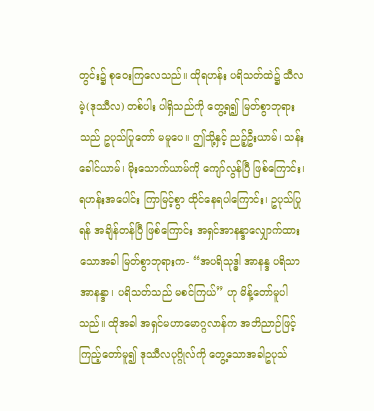တွင်း၌ စုဝေးကြလေသည်။ ထိုရဟန်း ပရိသတ်ထဲ၌ သီလမဲ့(ဒုဿီလ) တစ်ပါး ပါရှိသည်ကို တွေ့ရ၍ မြတ်စွာဘုရားသည် ဥပုသ်ပြုတော် မမူပေ။ ဤသို့နှင့် ညဉ့်ဦးယာမ်၊ သန်းခေါင်ယာမ်၊ မိုးသောက်ယာမ်ကို ကျော်လွန်ပြီ ဖြစ်ကြောင်း၊ ရဟန်းအပေါင်း ကြာမြင့်စွာ ထိုင်နေရပါကြောင်း၊ ဥပုသ်ပြုရန် အချိန်တန်ပြီ ဖြစ်ကြောင်း အရှင်အာနန္ဒာလျှောက်ထားသောအခါ မြတ်စွာဘုရားက- “အပရိသုဒ္ဓါ အာနန္ဒ ပရိသာ အာနန္ဒာ၊ ပရိသတ်သည် မစင်ကြယ်” ဟု မိန့်တော်မူပါသည်။ ထိုအခါ အရှင်မဟာမောဂ္ဂလာန်က အဘိညာဉ်ဖြင့် ကြည့်တော်မူ၍ ဒုဿီလပုဂ္ဂိုလ်ကို တွေ့သောအခါဥပုသ်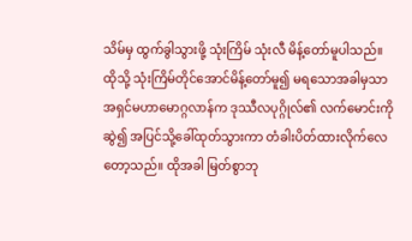သိမ်မှ ထွက်ခွါသွားဖို့ သုံးကြိမ် သုံးလီ မိန့်တော်မူပါသည်။ ထိုသို့ သုံးကြိမ်တိုင်အောင်မိန့်တော်မူ၍ မရသောအခါမှသာ အရှင်မဟာမောဂ္ဂလာန်က ဒုဿီလပုဂ္ဂိုလ်၏ လက်မောင်းကိုဆွဲ၍ အပြင်သို့ခေါ်ထုတ်သွားကာ တံခါးပိတ်ထားလိုက်လေတော့သည်။ ထိုအခါ မြတ်စွာဘု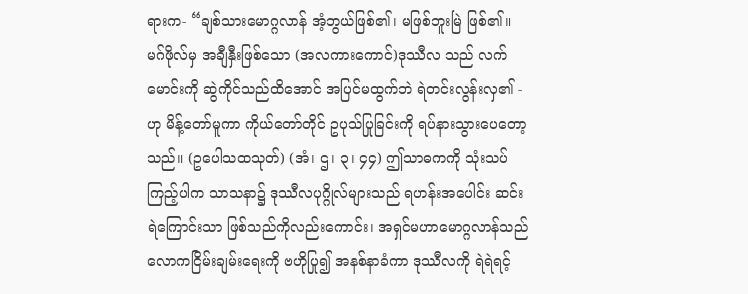ရားက- “ချစ်သားမောဂ္ဂလာန် အံ့ဘွယ်ဖြစ်၏၊ မဖြစ်ဘူးမြဲ ဖြစ်၏။ မဂ်ဖိုလ်မှ အချီနှီးဖြစ်သော (အလကားကောင်)ဒုဿီလ သည် လက်မောင်းကို ဆွဲကိုင်သည်ထိအောင် အပြင်မထွက်ဘဲ ရဲတင်းလွန်းလှ၏ - ဟု မိန့်တော်မူကာ ကိုယ်တော်တိုင် ဥပုသ်ပြုခြင်းကို ရပ်နားသွားပေတော့သည်။ (ဥပေါသထသုတ်) (အံ၊ ဌ၊ ၃၊ ၄၄) ဤသာဓကကို သုံးသပ်ကြည့်ပါက သာသနာ၌ ဒုဿီလပုဂ္ဂိုလ်များသည် ရဟန်းအပေါင်း ဆင်းရဲကြောင်းသာ ဖြစ်သည်ကိုလည်းကောင်း၊ အရှင်မဟာမောဂ္ဂလာန်သည် လောကငြိမ်းချမ်းရေးကို ဗဟိုပြု၍ အနစ်နာခံကာ ဒုဿီလကို ရဲရဲရင့်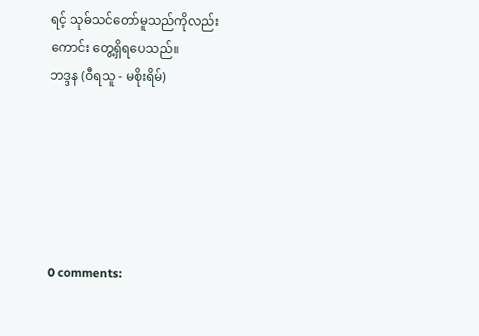ရင့် သုဓ်သင်တော်မူသည်ကိုလည်းကောင်း တွေ့ရှိရပေသည်။
ဘဒ္ဒန (ဝီရသူ - မစိုးရိမ်)






0 comments: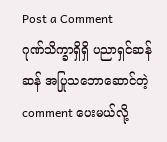Post a Comment
ဂုဏ်သိက္ခာရှိရှိ ပညာရှင်ဆန်ဆန် အပြုသဘောဆောင်တဲ့ comment ပေးမယ်လို့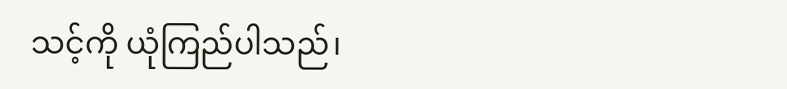သင့်ကို ယုံကြည်ပါသည်၊